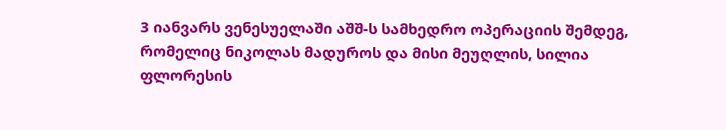3 იანვარს ვენესუელაში აშშ-ს სამხედრო ოპერაციის შემდეგ, რომელიც ნიკოლას მადუროს და მისი მეუღლის, სილია ფლორესის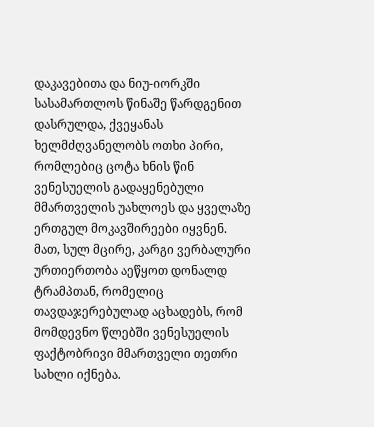დაკავებითა და ნიუ-იორკში სასამართლოს წინაშე წარდგენით დასრულდა, ქვეყანას ხელმძღვანელობს ოთხი პირი, რომლებიც ცოტა ხნის წინ ვენესუელის გადაყენებული მმართველის უახლოეს და ყველაზე ერთგულ მოკავშირეები იყვნენ.
მათ, სულ მცირე, კარგი ვერბალური ურთიერთობა აეწყოთ დონალდ ტრამპთან, რომელიც თავდაჯერებულად აცხადებს, რომ მომდევნო წლებში ვენესუელის ფაქტობრივი მმართველი თეთრი სახლი იქნება.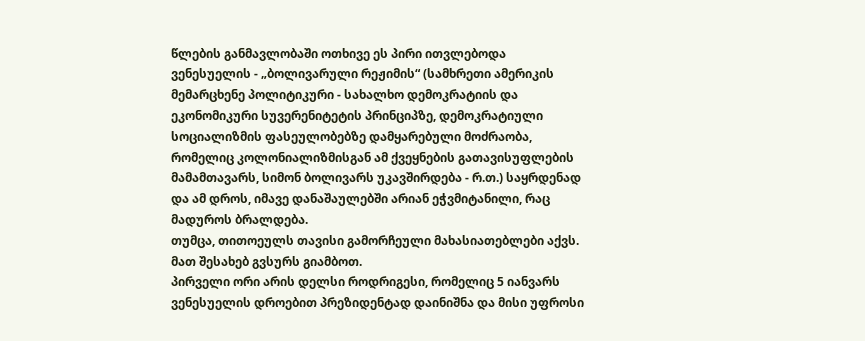წლების განმავლობაში ოთხივე ეს პირი ითვლებოდა ვენესუელის - „ბოლივარული რეჟიმის“ (სამხრეთი ამერიკის მემარცხენე პოლიტიკური - სახალხო დემოკრატიის და ეკონომიკური სუვერენიტეტის პრინციპზე, დემოკრატიული სოციალიზმის ფასეულობებზე დამყარებული მოძრაობა, რომელიც კოლონიალიზმისგან ამ ქვეყნების გათავისუფლების მამამთავარს, სიმონ ბოლივარს უკავშირდება - რ.თ.) საყრდენად და ამ დროს, იმავე დანაშაულებში არიან ეჭვმიტანილი, რაც მადუროს ბრალდება.
თუმცა, თითოეულს თავისი გამორჩეული მახასიათებლები აქვს. მათ შესახებ გვსურს გიამბოთ.
პირველი ორი არის დელსი როდრიგესი, რომელიც 5 იანვარს ვენესუელის დროებით პრეზიდენტად დაინიშნა და მისი უფროსი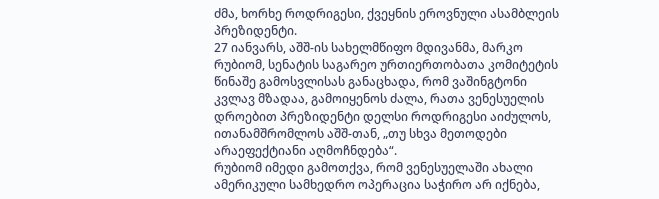ძმა, ხორხე როდრიგესი, ქვეყნის ეროვნული ასამბლეის პრეზიდენტი.
27 იანვარს, აშშ-ის სახელმწიფო მდივანმა, მარკო რუბიომ, სენატის საგარეო ურთიერთობათა კომიტეტის წინაშე გამოსვლისას განაცხადა, რომ ვაშინგტონი კვლავ მზადაა, გამოიყენოს ძალა, რათა ვენესუელის დროებით პრეზიდენტი დელსი როდრიგესი აიძულოს, ითანამშრომლოს აშშ-თან, „თუ სხვა მეთოდები არაეფექტიანი აღმოჩნდება“.
რუბიომ იმედი გამოთქვა, რომ ვენესუელაში ახალი ამერიკული სამხედრო ოპერაცია საჭირო არ იქნება,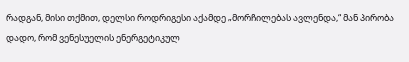რადგან, მისი თქმით, დელსი როდრიგესი აქამდე „მორჩილებას ავლენდა,“ მან პირობა დადო, რომ ვენესუელის ენერგეტიკულ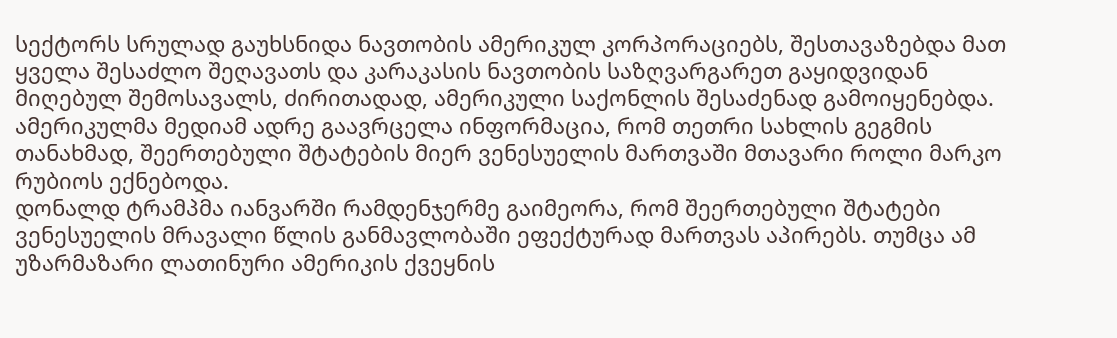სექტორს სრულად გაუხსნიდა ნავთობის ამერიკულ კორპორაციებს, შესთავაზებდა მათ ყველა შესაძლო შეღავათს და კარაკასის ნავთობის საზღვარგარეთ გაყიდვიდან მიღებულ შემოსავალს, ძირითადად, ამერიკული საქონლის შესაძენად გამოიყენებდა.
ამერიკულმა მედიამ ადრე გაავრცელა ინფორმაცია, რომ თეთრი სახლის გეგმის თანახმად, შეერთებული შტატების მიერ ვენესუელის მართვაში მთავარი როლი მარკო რუბიოს ექნებოდა.
დონალდ ტრამპმა იანვარში რამდენჯერმე გაიმეორა, რომ შეერთებული შტატები ვენესუელის მრავალი წლის განმავლობაში ეფექტურად მართვას აპირებს. თუმცა ამ უზარმაზარი ლათინური ამერიკის ქვეყნის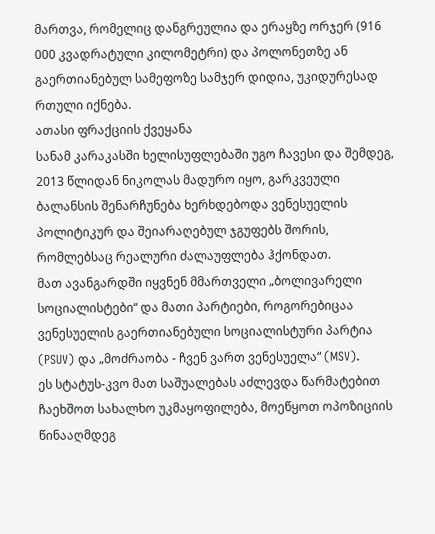მართვა, რომელიც დანგრეულია და ერაყზე ორჯერ (916 000 კვადრატული კილომეტრი) და პოლონეთზე ან გაერთიანებულ სამეფოზე სამჯერ დიდია, უკიდურესად რთული იქნება.
ათასი ფრაქციის ქვეყანა
სანამ კარაკასში ხელისუფლებაში უგო ჩავესი და შემდეგ, 2013 წლიდან ნიკოლას მადურო იყო, გარკვეული ბალანსის შენარჩუნება ხერხდებოდა ვენესუელის პოლიტიკურ და შეიარაღებულ ჯგუფებს შორის, რომლებსაც რეალური ძალაუფლება ჰქონდათ.
მათ ავანგარდში იყვნენ მმართველი „ბოლივარელი სოციალისტები“ და მათი პარტიები, როგორებიცაა ვენესუელის გაერთიანებული სოციალისტური პარტია (PSUV) და „მოძრაობა - ჩვენ ვართ ვენესუელა“ (MSV).
ეს სტატუს-კვო მათ საშუალებას აძლევდა წარმატებით ჩაეხშოთ სახალხო უკმაყოფილება, მოეწყოთ ოპოზიციის წინააღმდეგ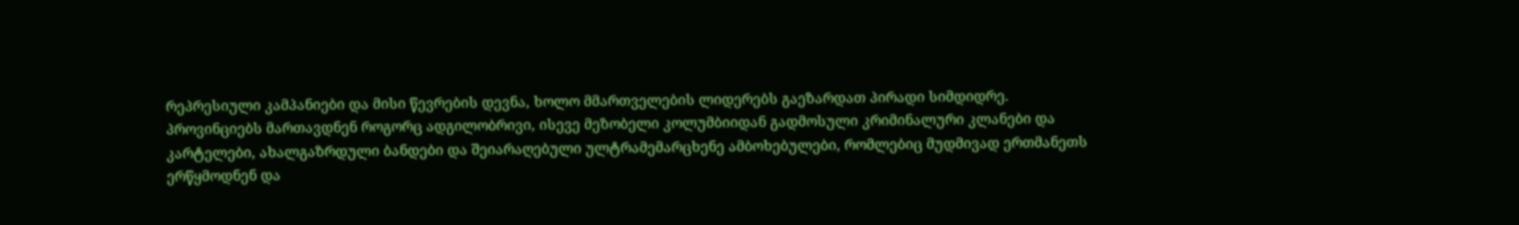რეპრესიული კამპანიები და მისი წევრების დევნა, ხოლო მმართველების ლიდერებს გაეზარდათ პირადი სიმდიდრე.
პროვინციებს მართავდნენ როგორც ადგილობრივი, ისევე მეზობელი კოლუმბიიდან გადმოსული კრიმინალური კლანები და კარტელები, ახალგაზრდული ბანდები და შეიარაღებული ულტრამემარცხენე ამბოხებულები, რომლებიც მუდმივად ერთმანეთს ერწყმოდნენ და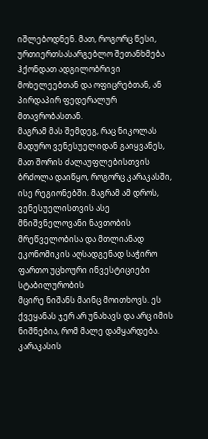იშლებოდნენ. მათ, როგორც წესი, ურთიერთსასარგებლო შეთანხმება ჰქონდათ ადგილობრივი მოხელეებთან და ოფიცრებთან, ან პირდაპირ ფედერალურ მთავრობასთან.
მაგრამ მას შემდეგ, რაც ნიკოლას მადურო ვენესუელიდან გაიყვანეს, მათ შორის ძალაუფლებისთვის ბრძოლა დაიწყო, როგორც კარაკასში, ისე რეგიონებში. მაგრამ ამ დროს, ვენესუელისთვის ასე მნიშვნელოვანი ნავთობის მრეწველობისა და მთლიანად ეკონომიკის აღსადგენად საჭირო ფართო უცხოური ინვესტიციები სტაბილურობის
მცირე ნიშანს მაინც მოითხოვს. ეს ქვეყანას ჯერ არ უნახავს და არც იმის ნიშნებია, რომ მალე დამყარდება.
კარაკასის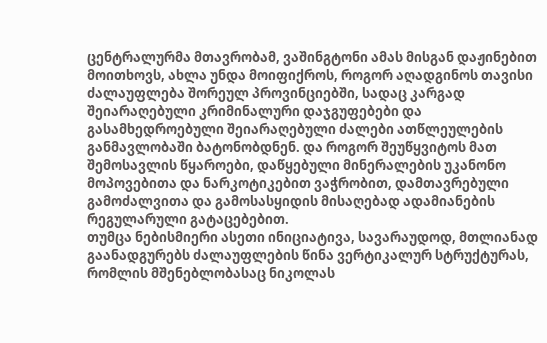ცენტრალურმა მთავრობამ, ვაშინგტონი ამას მისგან დაჟინებით მოითხოვს, ახლა უნდა მოიფიქროს, როგორ აღადგინოს თავისი ძალაუფლება შორეულ პროვინციებში, სადაც კარგად შეიარაღებული კრიმინალური დაჯგუფებები და გასამხედროებული შეიარაღებული ძალები ათწლეულების განმავლობაში ბატონობდნენ. და როგორ შეუწყვიტოს მათ შემოსავლის წყაროები, დაწყებული მინერალების უკანონო მოპოვებითა და ნარკოტიკებით ვაჭრობით, დამთავრებული გამოძალვითა და გამოსასყიდის მისაღებად ადამიანების რეგულარული გატაცებებით.
თუმცა ნებისმიერი ასეთი ინიციატივა, სავარაუდოდ, მთლიანად გაანადგურებს ძალაუფლების წინა ვერტიკალურ სტრუქტურას, რომლის მშენებლობასაც ნიკოლას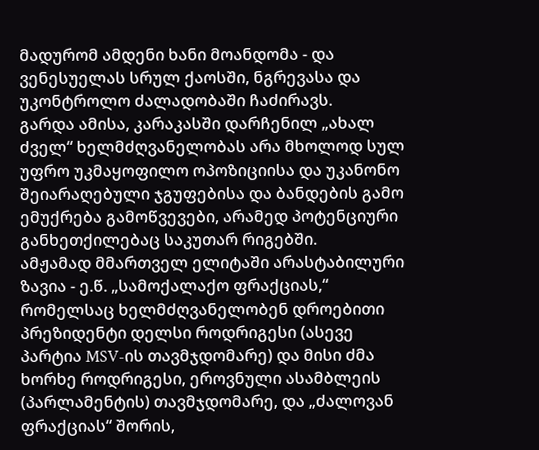მადურომ ამდენი ხანი მოანდომა - და ვენესუელას სრულ ქაოსში, ნგრევასა და უკონტროლო ძალადობაში ჩაძირავს.
გარდა ამისა, კარაკასში დარჩენილ „ახალ ძველ“ ხელმძღვანელობას არა მხოლოდ სულ უფრო უკმაყოფილო ოპოზიციისა და უკანონო შეიარაღებული ჯგუფებისა და ბანდების გამო ემუქრება გამოწვევები, არამედ პოტენციური განხეთქილებაც საკუთარ რიგებში.
ამჟამად მმართველ ელიტაში არასტაბილური ზავია - ე.წ. „სამოქალაქო ფრაქციას,“ რომელსაც ხელმძღვანელობენ დროებითი პრეზიდენტი დელსი როდრიგესი (ასევე პარტია MSV-ის თავმჯდომარე) და მისი ძმა ხორხე როდრიგესი, ეროვნული ასამბლეის (პარლამენტის) თავმჯდომარე, და „ძალოვან ფრაქციას“ შორის,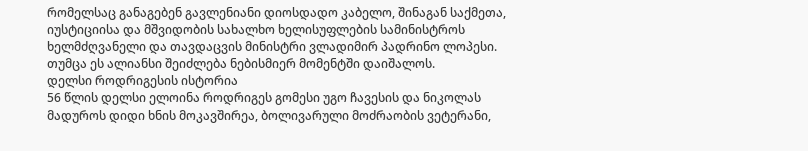რომელსაც განაგებენ გავლენიანი დიოსდადო კაბელო, შინაგან საქმეთა, იუსტიციისა და მშვიდობის სახალხო ხელისუფლების სამინისტროს ხელმძღვანელი და თავდაცვის მინისტრი ვლადიმირ პადრინო ლოპესი. თუმცა ეს ალიანსი შეიძლება ნებისმიერ მომენტში დაიშალოს.
დელსი როდრიგესის ისტორია
56 წლის დელსი ელოინა როდრიგეს გომესი უგო ჩავესის და ნიკოლას მადუროს დიდი ხნის მოკავშირეა, ბოლივარული მოძრაობის ვეტერანი,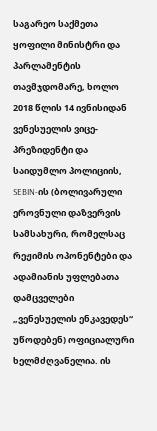საგარეო საქმეთა ყოფილი მინისტრი და პარლამენტის თავმჯდომარე, ხოლო 2018 წლის 14 ივნისიდან ვენესუელის ვიცე-პრეზიდენტი და საიდუმლო პოლიციის, SEBIN-ის (ბოლივარული ეროვნული დაზვერვის სამსახური, რომელსაც რეჟიმის ოპონენტები და ადამიანის უფლებათა დამცველები „ვენესუელის ენკავედეს“ უწოდებენ) ოფიციალური ხელმძღვანელია. ის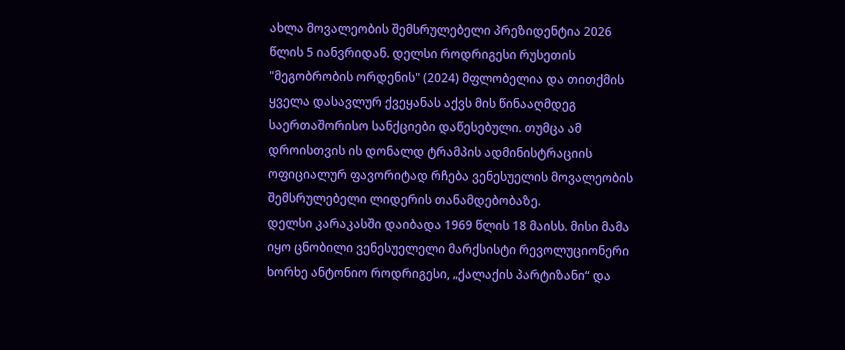ახლა მოვალეობის შემსრულებელი პრეზიდენტია 2026 წლის 5 იანვრიდან. დელსი როდრიგესი რუსეთის "მეგობრობის ორდენის" (2024) მფლობელია და თითქმის ყველა დასავლურ ქვეყანას აქვს მის წინააღმდეგ საერთაშორისო სანქციები დაწესებული. თუმცა ამ დროისთვის ის დონალდ ტრამპის ადმინისტრაციის ოფიციალურ ფავორიტად რჩება ვენესუელის მოვალეობის შემსრულებელი ლიდერის თანამდებობაზე.
დელსი კარაკასში დაიბადა 1969 წლის 18 მაისს. მისი მამა იყო ცნობილი ვენესუელელი მარქსისტი რევოლუციონერი ხორხე ანტონიო როდრიგესი, „ქალაქის პარტიზანი“ და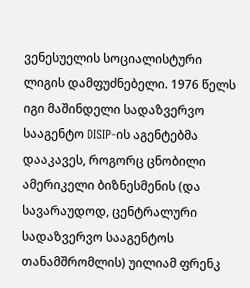ვენესუელის სოციალისტური ლიგის დამფუძნებელი. 1976 წელს იგი მაშინდელი სადაზვერვო სააგენტო DISIP-ის აგენტებმა დააკავეს, როგორც ცნობილი ამერიკელი ბიზნესმენის (და სავარაუდოდ, ცენტრალური სადაზვერვო სააგენტოს თანამშრომლის) უილიამ ფრენკ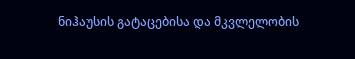ნიჰაუსის გატაცებისა და მკვლელობის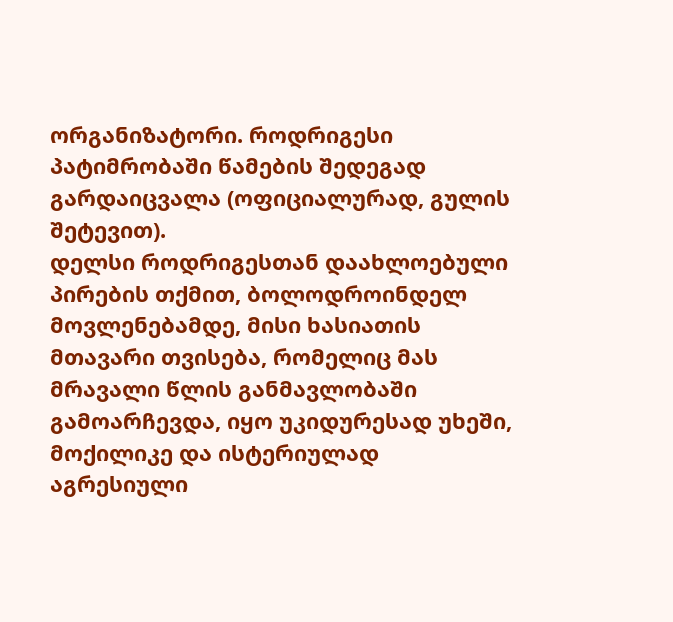ორგანიზატორი. როდრიგესი პატიმრობაში წამების შედეგად გარდაიცვალა (ოფიციალურად, გულის შეტევით).
დელსი როდრიგესთან დაახლოებული პირების თქმით, ბოლოდროინდელ მოვლენებამდე, მისი ხასიათის მთავარი თვისება, რომელიც მას მრავალი წლის განმავლობაში გამოარჩევდა, იყო უკიდურესად უხეში, მოქილიკე და ისტერიულად აგრესიული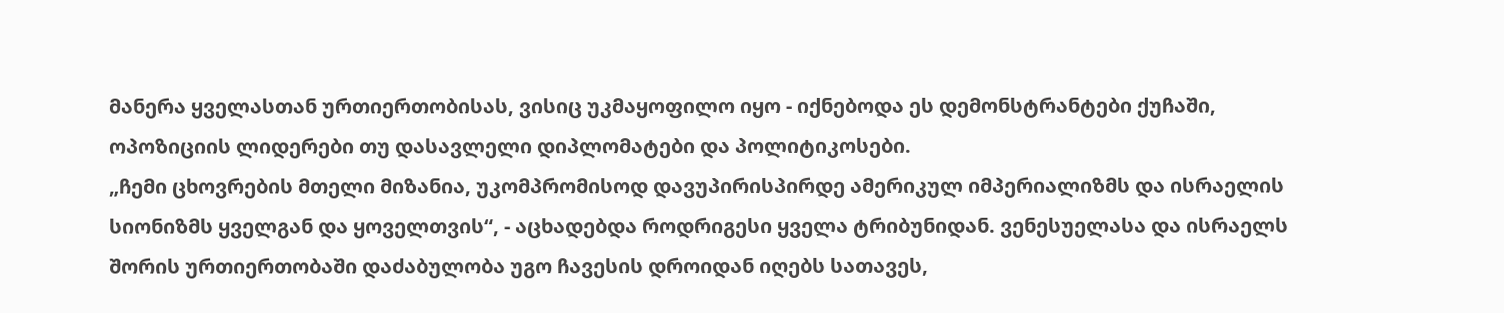მანერა ყველასთან ურთიერთობისას, ვისიც უკმაყოფილო იყო - იქნებოდა ეს დემონსტრანტები ქუჩაში, ოპოზიციის ლიდერები თუ დასავლელი დიპლომატები და პოლიტიკოსები.
„ჩემი ცხოვრების მთელი მიზანია, უკომპრომისოდ დავუპირისპირდე ამერიკულ იმპერიალიზმს და ისრაელის სიონიზმს ყველგან და ყოველთვის“, - აცხადებდა როდრიგესი ყველა ტრიბუნიდან. ვენესუელასა და ისრაელს შორის ურთიერთობაში დაძაბულობა უგო ჩავესის დროიდან იღებს სათავეს,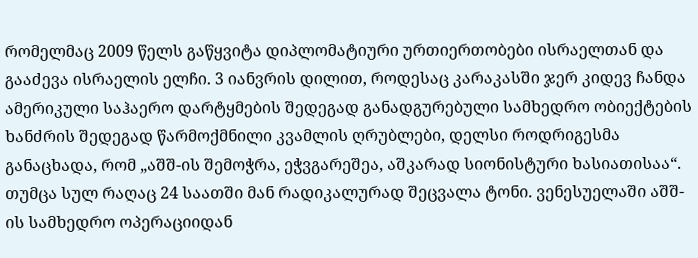რომელმაც 2009 წელს გაწყვიტა დიპლომატიური ურთიერთობები ისრაელთან და გააძევა ისრაელის ელჩი. 3 იანვრის დილით, როდესაც კარაკასში ჯერ კიდევ ჩანდა ამერიკული საჰაერო დარტყმების შედეგად განადგურებული სამხედრო ობიექტების ხანძრის შედეგად წარმოქმნილი კვამლის ღრუბლები, დელსი როდრიგესმა განაცხადა, რომ „აშშ-ის შემოჭრა, ეჭვგარეშეა, აშკარად სიონისტური ხასიათისაა“.
თუმცა სულ რაღაც 24 საათში მან რადიკალურად შეცვალა ტონი. ვენესუელაში აშშ-ის სამხედრო ოპერაციიდან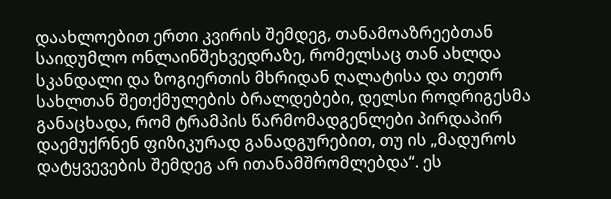დაახლოებით ერთი კვირის შემდეგ, თანამოაზრეებთან საიდუმლო ონლაინშეხვედრაზე, რომელსაც თან ახლდა სკანდალი და ზოგიერთის მხრიდან ღალატისა და თეთრ სახლთან შეთქმულების ბრალდებები, დელსი როდრიგესმა განაცხადა, რომ ტრამპის წარმომადგენლები პირდაპირ დაემუქრნენ ფიზიკურად განადგურებით, თუ ის „მადუროს დატყვევების შემდეგ არ ითანამშრომლებდა“. ეს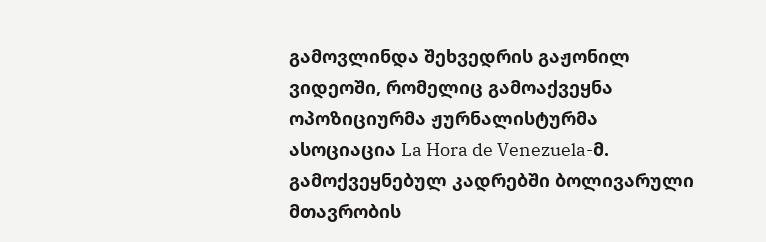გამოვლინდა შეხვედრის გაჟონილ ვიდეოში, რომელიც გამოაქვეყნა ოპოზიციურმა ჟურნალისტურმა ასოციაცია La Hora de Venezuela-მ.
გამოქვეყნებულ კადრებში ბოლივარული მთავრობის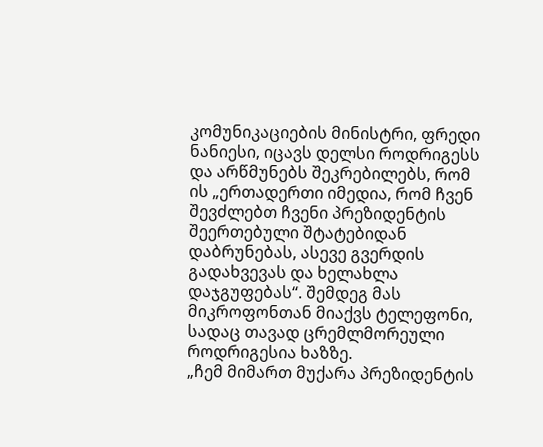კომუნიკაციების მინისტრი, ფრედი ნანიესი, იცავს დელსი როდრიგესს და არწმუნებს შეკრებილებს, რომ ის „ერთადერთი იმედია, რომ ჩვენ შევძლებთ ჩვენი პრეზიდენტის შეერთებული შტატებიდან დაბრუნებას, ასევე გვერდის გადახვევას და ხელახლა დაჯგუფებას“. შემდეგ მას მიკროფონთან მიაქვს ტელეფონი, სადაც თავად ცრემლმორეული როდრიგესია ხაზზე.
„ჩემ მიმართ მუქარა პრეზიდენტის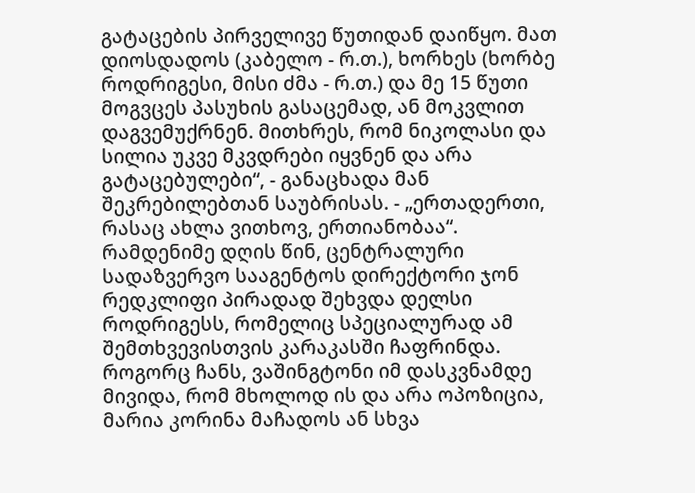გატაცების პირველივე წუთიდან დაიწყო. მათ დიოსდადოს (კაბელო - რ.თ.), ხორხეს (ხორბე როდრიგესი, მისი ძმა - რ.თ.) და მე 15 წუთი მოგვცეს პასუხის გასაცემად, ან მოკვლით დაგვემუქრნენ. მითხრეს, რომ ნიკოლასი და სილია უკვე მკვდრები იყვნენ და არა გატაცებულები“, - განაცხადა მან შეკრებილებთან საუბრისას. - „ერთადერთი, რასაც ახლა ვითხოვ, ერთიანობაა“.
რამდენიმე დღის წინ, ცენტრალური სადაზვერვო სააგენტოს დირექტორი ჯონ რედკლიფი პირადად შეხვდა დელსი როდრიგესს, რომელიც სპეციალურად ამ შემთხვევისთვის კარაკასში ჩაფრინდა. როგორც ჩანს, ვაშინგტონი იმ დასკვნამდე მივიდა, რომ მხოლოდ ის და არა ოპოზიცია, მარია კორინა მაჩადოს ან სხვა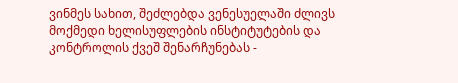ვინმეს სახით, შეძლებდა ვენესუელაში ძლივს მოქმედი ხელისუფლების ინსტიტუტების და კონტროლის ქვეშ შენარჩუნებას -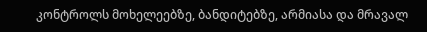კონტროლს მოხელეებზე, ბანდიტებზე, არმიასა და მრავალ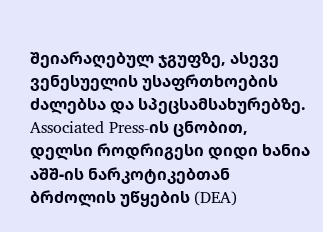შეიარაღებულ ჯგუფზე, ასევე ვენესუელის უსაფრთხოების ძალებსა და სპეცსამსახურებზე.
Associated Press-ის ცნობით, დელსი როდრიგესი დიდი ხანია აშშ-ის ნარკოტიკებთან ბრძოლის უწყების (DEA)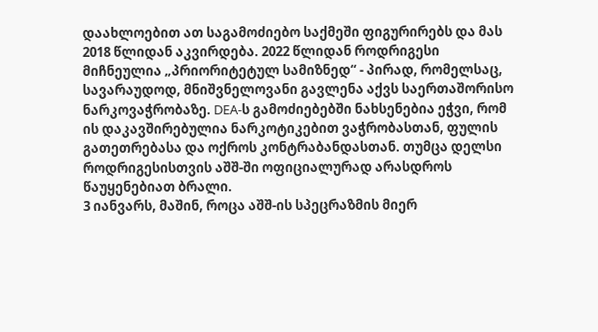დაახლოებით ათ საგამოძიებო საქმეში ფიგურირებს და მას 2018 წლიდან აკვირდება. 2022 წლიდან როდრიგესი მიჩნეულია „პრიორიტეტულ სამიზნედ“ - პირად, რომელსაც, სავარაუდოდ, მნიშვნელოვანი გავლენა აქვს საერთაშორისო ნარკოვაჭრობაზე. DEA-ს გამოძიებებში ნახსენებია ეჭვი, რომ ის დაკავშირებულია ნარკოტიკებით ვაჭრობასთან, ფულის გათეთრებასა და ოქროს კონტრაბანდასთან. თუმცა დელსი როდრიგესისთვის აშშ-ში ოფიციალურად არასდროს წაუყენებიათ ბრალი.
3 იანვარს, მაშინ, როცა აშშ-ის სპეცრაზმის მიერ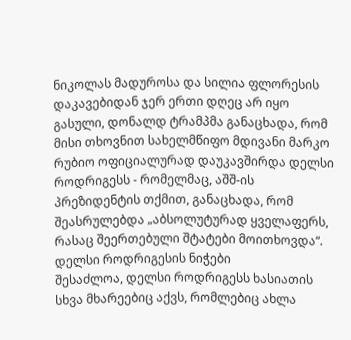ნიკოლას მადუროსა და სილია ფლორესის დაკავებიდან ჯერ ერთი დღეც არ იყო გასული, დონალდ ტრამპმა განაცხადა, რომ მისი თხოვნით სახელმწიფო მდივანი მარკო რუბიო ოფიციალურად დაუკავშირდა დელსი როდრიგესს - რომელმაც, აშშ-ის პრეზიდენტის თქმით, განაცხადა, რომ შეასრულებდა „აბსოლუტურად ყველაფერს, რასაც შეერთებული შტატები მოითხოვდა“.
დელსი როდრიგესის ნიჭები
შესაძლოა, დელსი როდრიგესს ხასიათის სხვა მხარეებიც აქვს, რომლებიც ახლა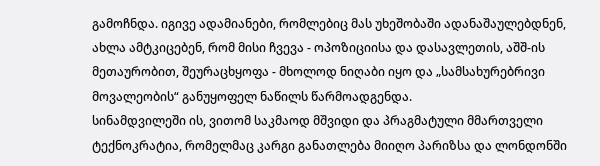გამოჩნდა. იგივე ადამიანები, რომლებიც მას უხეშობაში ადანაშაულებდნენ, ახლა ამტკიცებენ, რომ მისი ჩვევა - ოპოზიციისა და დასავლეთის, აშშ-ის მეთაურობით, შეურაცხყოფა - მხოლოდ ნიღაბი იყო და „სამსახურებრივი მოვალეობის“ განუყოფელ ნაწილს წარმოადგენდა.
სინამდვილეში ის, ვითომ საკმაოდ მშვიდი და პრაგმატული მმართველი ტექნოკრატია, რომელმაც კარგი განათლება მიიღო პარიზსა და ლონდონში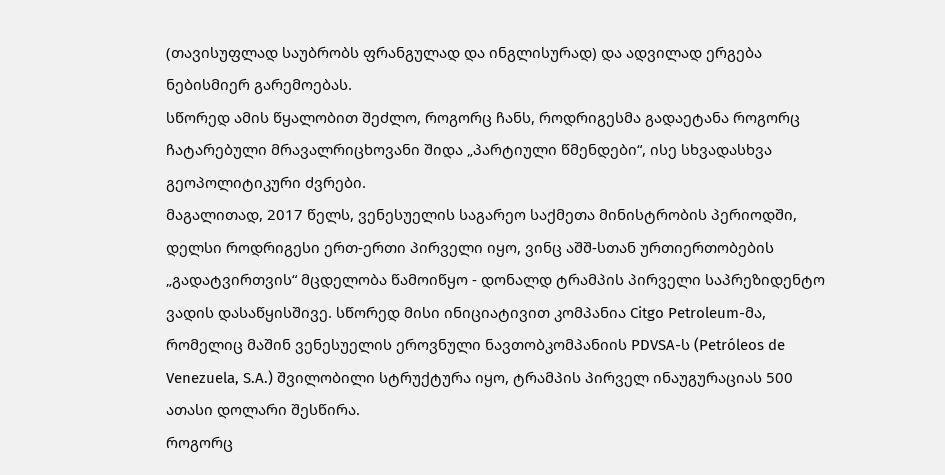(თავისუფლად საუბრობს ფრანგულად და ინგლისურად) და ადვილად ერგება ნებისმიერ გარემოებას.
სწორედ ამის წყალობით შეძლო, როგორც ჩანს, როდრიგესმა გადაეტანა როგორც ჩატარებული მრავალრიცხოვანი შიდა „პარტიული წმენდები“, ისე სხვადასხვა გეოპოლიტიკური ძვრები.
მაგალითად, 2017 წელს, ვენესუელის საგარეო საქმეთა მინისტრობის პერიოდში, დელსი როდრიგესი ერთ-ერთი პირველი იყო, ვინც აშშ-სთან ურთიერთობების „გადატვირთვის“ მცდელობა წამოიწყო - დონალდ ტრამპის პირველი საპრეზიდენტო ვადის დასაწყისშივე. სწორედ მისი ინიციატივით კომპანია Citgo Petroleum-მა, რომელიც მაშინ ვენესუელის ეროვნული ნავთობკომპანიის PDVSA-ს (Petróleos de Venezuela, S.A.) შვილობილი სტრუქტურა იყო, ტრამპის პირველ ინაუგურაციას 500 ათასი დოლარი შესწირა.
როგორც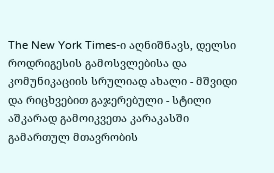The New York Times-ი აღნიშნავს, დელსი როდრიგესის გამოსვლებისა და კომუნიკაციის სრულიად ახალი - მშვიდი და რიცხვებით გაჯერებული - სტილი აშკარად გამოიკვეთა კარაკასში გამართულ მთავრობის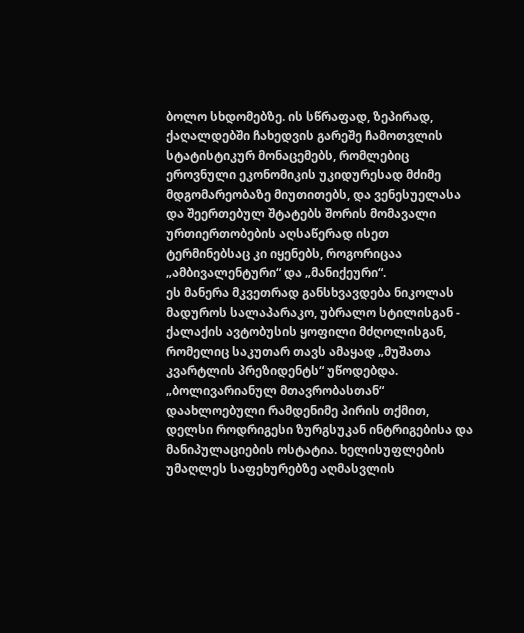ბოლო სხდომებზე. ის სწრაფად, ზეპირად, ქაღალდებში ჩახედვის გარეშე ჩამოთვლის სტატისტიკურ მონაცემებს, რომლებიც ეროვნული ეკონომიკის უკიდურესად მძიმე მდგომარეობაზე მიუთითებს, და ვენესუელასა და შეერთებულ შტატებს შორის მომავალი ურთიერთობების აღსაწერად ისეთ ტერმინებსაც კი იყენებს, როგორიცაა „ამბივალენტური“ და „მანიქეური“.
ეს მანერა მკვეთრად განსხვავდება ნიკოლას მადუროს სალაპარაკო, უბრალო სტილისგან - ქალაქის ავტობუსის ყოფილი მძღოლისგან, რომელიც საკუთარ თავს ამაყად „მუშათა კვარტლის პრეზიდენტს“ უწოდებდა.
„ბოლივარიანულ მთავრობასთან“ დაახლოებული რამდენიმე პირის თქმით, დელსი როდრიგესი ზურგსუკან ინტრიგებისა და მანიპულაციების ოსტატია. ხელისუფლების უმაღლეს საფეხურებზე აღმასვლის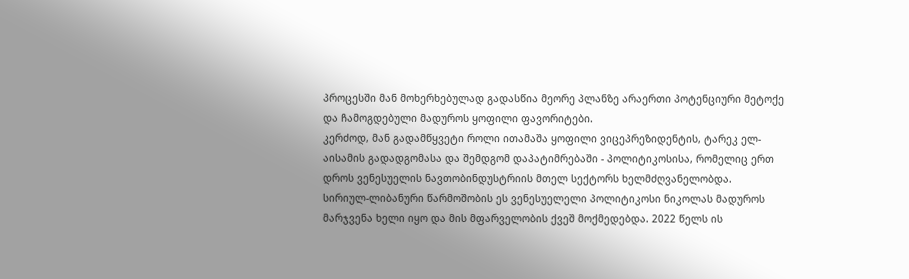პროცესში მან მოხერხებულად გადასწია მეორე პლანზე არაერთი პოტენციური მეტოქე და ჩამოგდებული მადუროს ყოფილი ფავორიტები.
კერძოდ, მან გადამწყვეტი როლი ითამაშა ყოფილი ვიცეპრეზიდენტის, ტარეკ ელ-აისამის გადადგომასა და შემდგომ დაპატიმრებაში - პოლიტიკოსისა, რომელიც ერთ დროს ვენესუელის ნავთობინდუსტრიის მთელ სექტორს ხელმძღვანელობდა.
სირიულ-ლიბანური წარმოშობის ეს ვენესუელელი პოლიტიკოსი ნიკოლას მადუროს მარჯვენა ხელი იყო და მის მფარველობის ქვეშ მოქმედებდა. 2022 წელს ის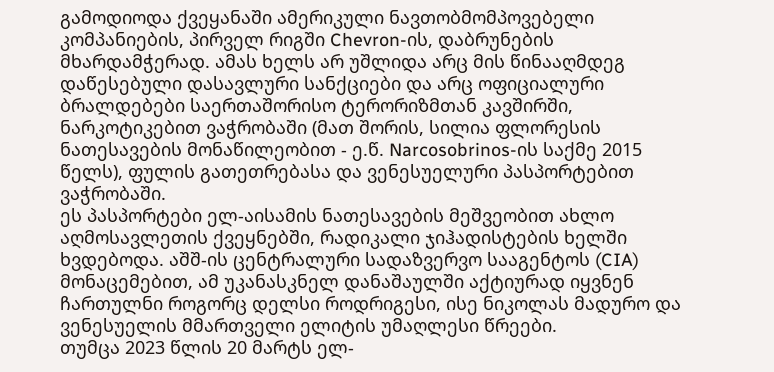გამოდიოდა ქვეყანაში ამერიკული ნავთობმომპოვებელი კომპანიების, პირველ რიგში Chevron-ის, დაბრუნების მხარდამჭერად. ამას ხელს არ უშლიდა არც მის წინააღმდეგ დაწესებული დასავლური სანქციები და არც ოფიციალური ბრალდებები საერთაშორისო ტერორიზმთან კავშირში, ნარკოტიკებით ვაჭრობაში (მათ შორის, სილია ფლორესის ნათესავების მონაწილეობით - ე.წ. Narcosobrinos-ის საქმე 2015 წელს), ფულის გათეთრებასა და ვენესუელური პასპორტებით ვაჭრობაში.
ეს პასპორტები ელ-აისამის ნათესავების მეშვეობით ახლო აღმოსავლეთის ქვეყნებში, რადიკალი ჯიჰადისტების ხელში ხვდებოდა. აშშ-ის ცენტრალური სადაზვერვო სააგენტოს (CIA) მონაცემებით, ამ უკანასკნელ დანაშაულში აქტიურად იყვნენ ჩართულნი როგორც დელსი როდრიგესი, ისე ნიკოლას მადურო და ვენესუელის მმართველი ელიტის უმაღლესი წრეები.
თუმცა 2023 წლის 20 მარტს ელ-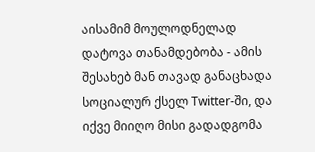აისამიმ მოულოდნელად დატოვა თანამდებობა - ამის შესახებ მან თავად განაცხადა სოციალურ ქსელ Twitter-ში, და იქვე მიიღო მისი გადადგომა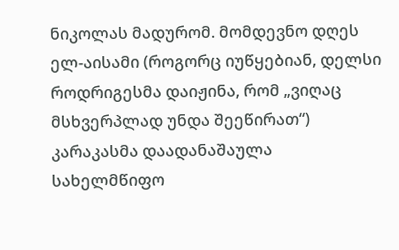ნიკოლას მადურომ. მომდევნო დღეს ელ-აისამი (როგორც იუწყებიან, დელსი როდრიგესმა დაიჟინა, რომ „ვიღაც მსხვერპლად უნდა შეეწირათ“) კარაკასმა დაადანაშაულა სახელმწიფო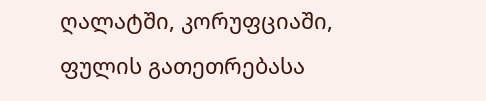ღალატში, კორუფციაში, ფულის გათეთრებასა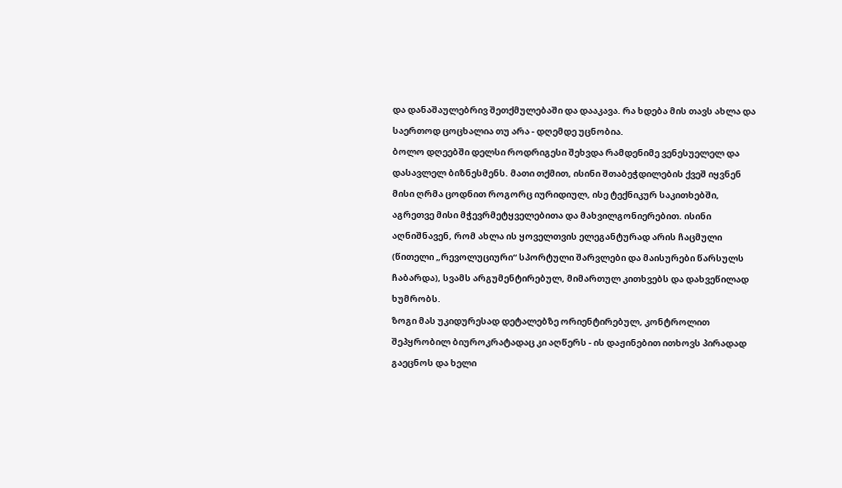და დანაშაულებრივ შეთქმულებაში და დააკავა. რა ხდება მის თავს ახლა და საერთოდ ცოცხალია თუ არა - დღემდე უცნობია.
ბოლო დღეებში დელსი როდრიგესი შეხვდა რამდენიმე ვენესუელელ და დასავლელ ბიზნესმენს. მათი თქმით, ისინი შთაბეჭდილების ქვეშ იყვნენ მისი ღრმა ცოდნით როგორც იურიდიულ, ისე ტექნიკურ საკითხებში, აგრეთვე მისი მჭევრმეტყველებითა და მახვილგონიერებით. ისინი აღნიშნავენ, რომ ახლა ის ყოველთვის ელეგანტურად არის ჩაცმული (წითელი „რევოლუციური“ სპორტული შარვლები და მაისურები წარსულს ჩაბარდა), სვამს არგუმენტირებულ, მიმართულ კითხვებს და დახვეწილად ხუმრობს.
ზოგი მას უკიდურესად დეტალებზე ორიენტირებულ, კონტროლით შეპყრობილ ბიუროკრატადაც კი აღწერს - ის დაჟინებით ითხოვს პირადად გაეცნოს და ხელი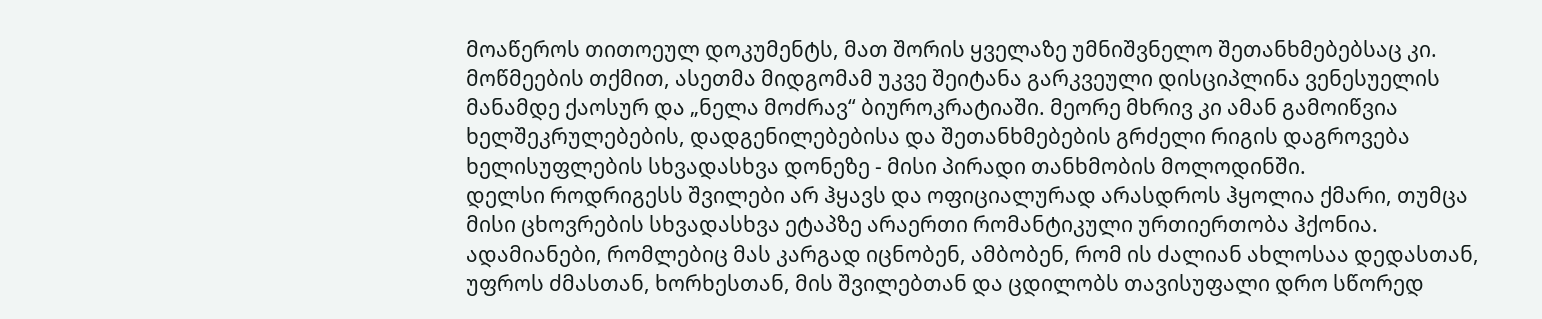მოაწეროს თითოეულ დოკუმენტს, მათ შორის ყველაზე უმნიშვნელო შეთანხმებებსაც კი. მოწმეების თქმით, ასეთმა მიდგომამ უკვე შეიტანა გარკვეული დისციპლინა ვენესუელის მანამდე ქაოსურ და „ნელა მოძრავ“ ბიუროკრატიაში. მეორე მხრივ კი ამან გამოიწვია ხელშეკრულებების, დადგენილებებისა და შეთანხმებების გრძელი რიგის დაგროვება ხელისუფლების სხვადასხვა დონეზე - მისი პირადი თანხმობის მოლოდინში.
დელსი როდრიგესს შვილები არ ჰყავს და ოფიციალურად არასდროს ჰყოლია ქმარი, თუმცა მისი ცხოვრების სხვადასხვა ეტაპზე არაერთი რომანტიკული ურთიერთობა ჰქონია. ადამიანები, რომლებიც მას კარგად იცნობენ, ამბობენ, რომ ის ძალიან ახლოსაა დედასთან, უფროს ძმასთან, ხორხესთან, მის შვილებთან და ცდილობს თავისუფალი დრო სწორედ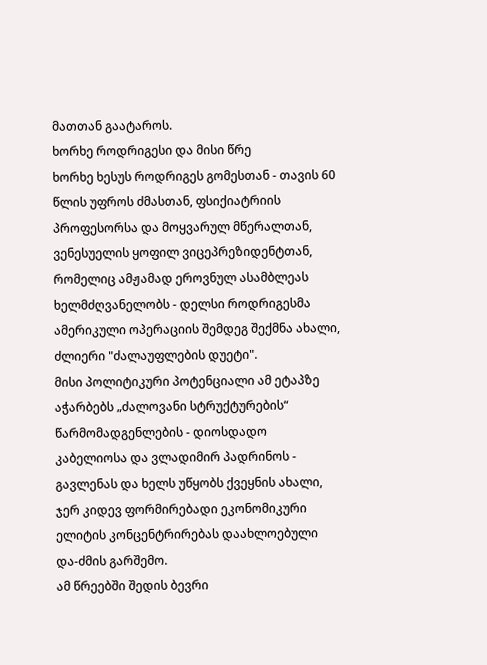მათთან გაატაროს.
ხორხე როდრიგესი და მისი წრე
ხორხე ხესუს როდრიგეს გომესთან - თავის 60 წლის უფროს ძმასთან, ფსიქიატრიის პროფესორსა და მოყვარულ მწერალთან, ვენესუელის ყოფილ ვიცეპრეზიდენტთან, რომელიც ამჟამად ეროვნულ ასამბლეას ხელმძღვანელობს - დელსი როდრიგესმა ამერიკული ოპერაციის შემდეგ შექმნა ახალი, ძლიერი "ძალაუფლების დუეტი".
მისი პოლიტიკური პოტენციალი ამ ეტაპზე აჭარბებს „ძალოვანი სტრუქტურების“ წარმომადგენლების - დიოსდადო კაბელიოსა და ვლადიმირ პადრინოს - გავლენას და ხელს უწყობს ქვეყნის ახალი, ჯერ კიდევ ფორმირებადი ეკონომიკური ელიტის კონცენტრირებას დაახლოებული და-ძმის გარშემო.
ამ წრეებში შედის ბევრი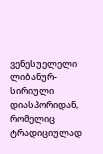ვენესუელელი ლიბანურ-სირიული დიასპორიდან, რომელიც ტრადიციულად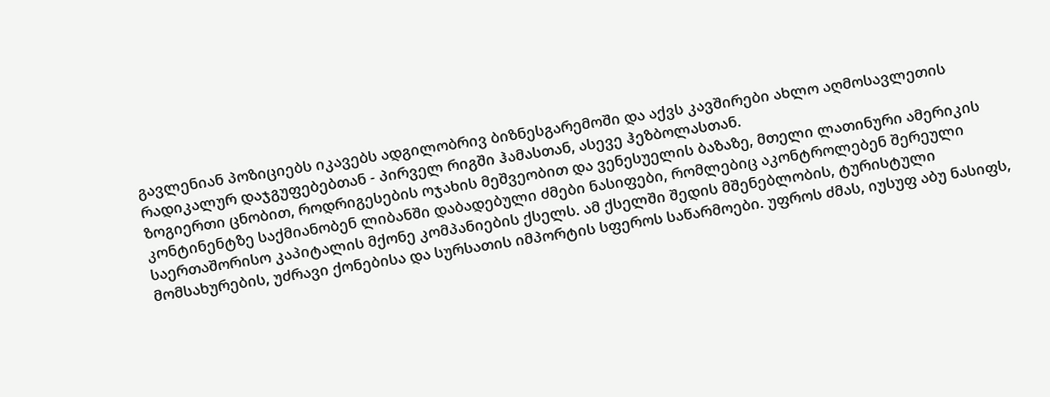გავლენიან პოზიციებს იკავებს ადგილობრივ ბიზნესგარემოში და აქვს კავშირები ახლო აღმოსავლეთის რადიკალურ დაჯგუფებებთან - პირველ რიგში ჰამასთან, ასევე ჰეზბოლასთან.
ზოგიერთი ცნობით, როდრიგესების ოჯახის მეშვეობით და ვენესუელის ბაზაზე, მთელი ლათინური ამერიკის კონტინენტზე საქმიანობენ ლიბანში დაბადებული ძმები ნასიფები, რომლებიც აკონტროლებენ შერეული საერთაშორისო კაპიტალის მქონე კომპანიების ქსელს. ამ ქსელში შედის მშენებლობის, ტურისტული მომსახურების, უძრავი ქონებისა და სურსათის იმპორტის სფეროს საწარმოები. უფროს ძმას, იუსუფ აბუ ნასიფს,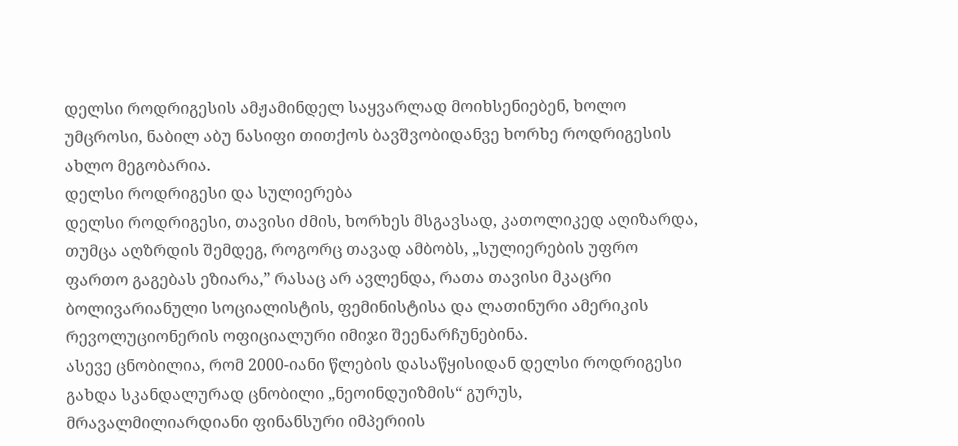დელსი როდრიგესის ამჟამინდელ საყვარლად მოიხსენიებენ, ხოლო უმცროსი, ნაბილ აბუ ნასიფი თითქოს ბავშვობიდანვე ხორხე როდრიგესის ახლო მეგობარია.
დელსი როდრიგესი და სულიერება
დელსი როდრიგესი, თავისი ძმის, ხორხეს მსგავსად, კათოლიკედ აღიზარდა, თუმცა აღზრდის შემდეგ, როგორც თავად ამბობს, „სულიერების უფრო ფართო გაგებას ეზიარა,” რასაც არ ავლენდა, რათა თავისი მკაცრი ბოლივარიანული სოციალისტის, ფემინისტისა და ლათინური ამერიკის რევოლუციონერის ოფიციალური იმიჯი შეენარჩუნებინა.
ასევე ცნობილია, რომ 2000-იანი წლების დასაწყისიდან დელსი როდრიგესი გახდა სკანდალურად ცნობილი „ნეოინდუიზმის“ გურუს, მრავალმილიარდიანი ფინანსური იმპერიის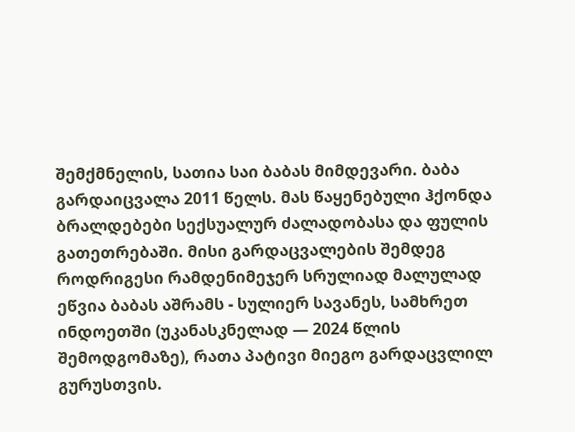შემქმნელის, სათია საი ბაბას მიმდევარი. ბაბა გარდაიცვალა 2011 წელს. მას წაყენებული ჰქონდა ბრალდებები სექსუალურ ძალადობასა და ფულის გათეთრებაში. მისი გარდაცვალების შემდეგ როდრიგესი რამდენიმეჯერ სრულიად მალულად ეწვია ბაბას აშრამს - სულიერ სავანეს, სამხრეთ ინდოეთში (უკანასკნელად — 2024 წლის შემოდგომაზე), რათა პატივი მიეგო გარდაცვლილ გურუსთვის.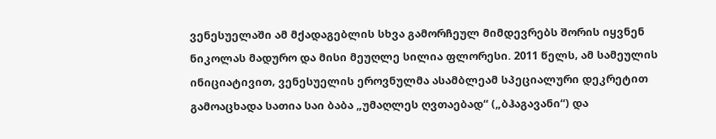ვენესუელაში ამ მქადაგებლის სხვა გამორჩეულ მიმდევრებს შორის იყვნენ ნიკოლას მადურო და მისი მეუღლე სილია ფლორესი. 2011 წელს, ამ სამეულის ინიციატივით, ვენესუელის ეროვნულმა ასამბლეამ სპეციალური დეკრეტით გამოაცხადა სათია საი ბაბა „უმაღლეს ღვთაებად“ („ბჰაგავანი“) და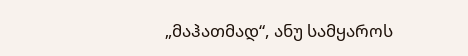„მაჰათმად“, ანუ სამყაროს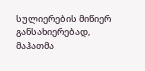სულიერების მიწიერ განსახიერებად, მაჰათმა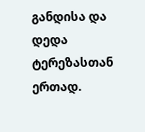განდისა და დედა ტერეზასთან ერთად.